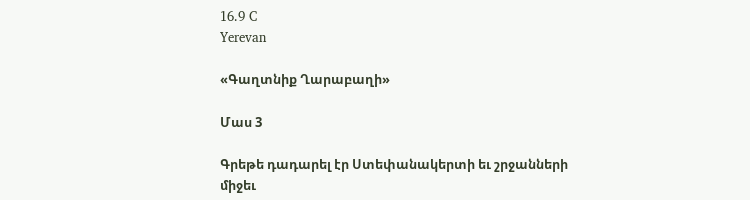16.9 C
Yerevan

«Գաղտնիք Ղարաբաղի»

Մաս 3

Գրեթե դադարել էր Ստեփանակերտի եւ շրջանների միջեւ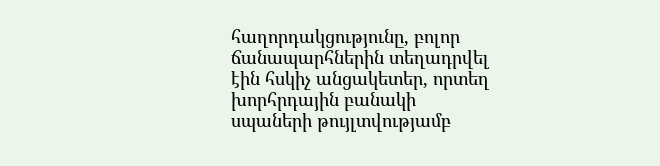հաղորդակցությունը, բոլոր ճանապարհներին տեղադրվել էին հսկիչ անցակետեր, որտեղ խորհրդային բանակի սպաների թույլտվությամբ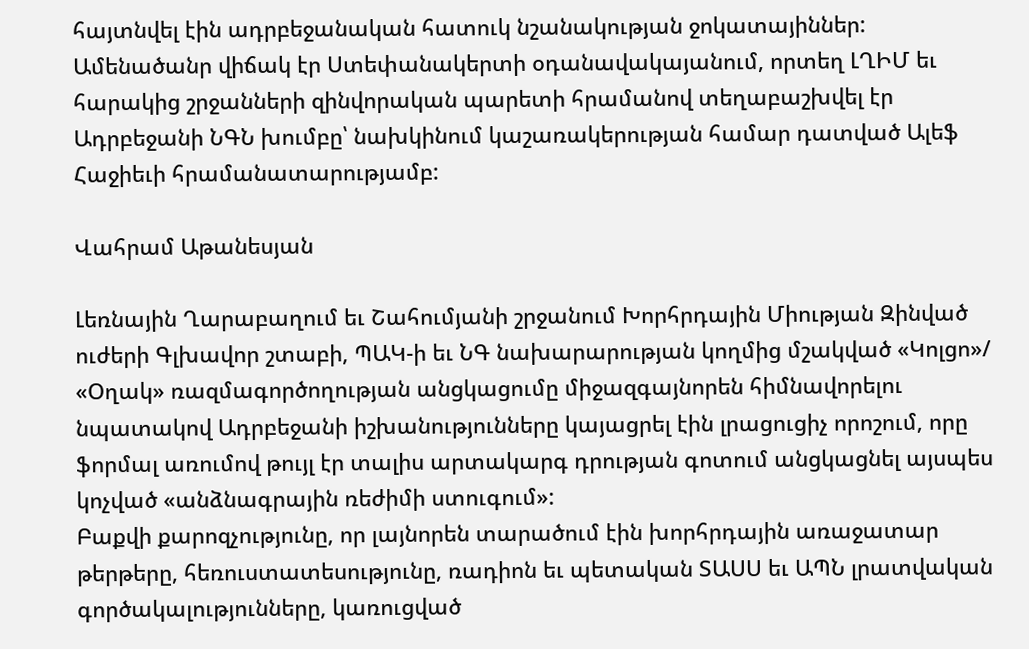հայտնվել էին ադրբեջանական հատուկ նշանակության ջոկատայիններ: Ամենածանր վիճակ էր Ստեփանակերտի օդանավակայանում, որտեղ ԼՂԻՄ եւ հարակից շրջանների զինվորական պարետի հրամանով տեղաբաշխվել էր Ադրբեջանի ՆԳՆ խումբը՝ նախկինում կաշառակերության համար դատված Ալեֆ Հաջիեւի հրամանատարությամբ:

Վահրամ Աթանեսյան

Լեռնային Ղարաբաղում եւ Շահումյանի շրջանում Խորհրդային Միության Զինված ուժերի Գլխավոր շտաբի, ՊԱԿ‑ի եւ ՆԳ նախարարության կողմից մշակված «Կոլցո»/ «Օղակ» ռազմագործողության անցկացումը միջազգայնորեն հիմնավորելու նպատակով Ադրբեջանի իշխանությունները կայացրել էին լրացուցիչ որոշում, որը ֆորմալ առումով թույլ էր տալիս արտակարգ դրության գոտում անցկացնել այսպես կոչված «անձնագրային ռեժիմի ստուգում»:
Բաքվի քարոզչությունը, որ լայնորեն տարածում էին խորհրդային առաջատար թերթերը, հեռուստատեսությունը, ռադիոն եւ պետական ՏԱՍՍ եւ ԱՊՆ լրատվական գործակալությունները, կառուցված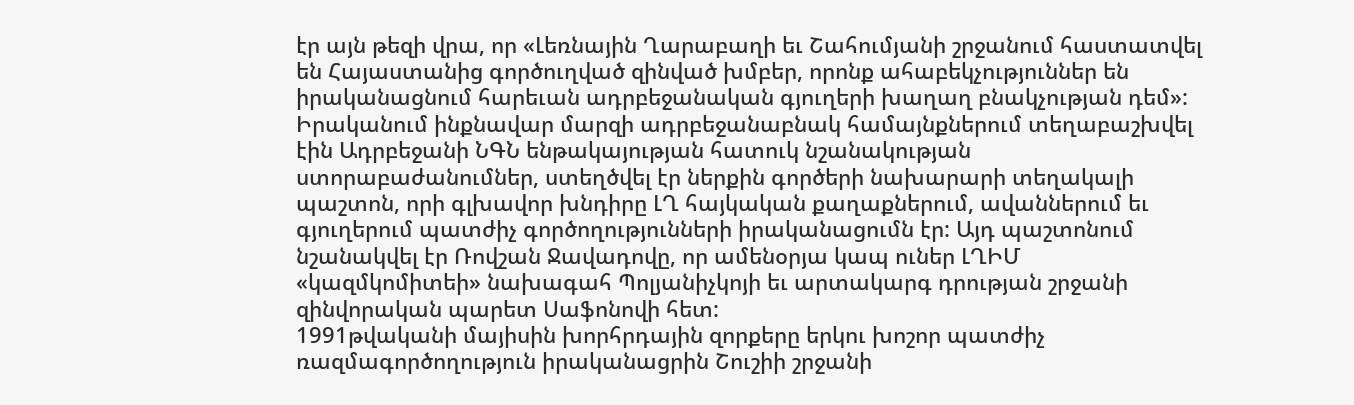էր այն թեզի վրա, որ «Լեռնային Ղարաբաղի եւ Շահումյանի շրջանում հաստատվել են Հայաստանից գործուղված զինված խմբեր, որոնք ահաբեկչություններ են իրականացնում հարեւան ադրբեջանական գյուղերի խաղաղ բնակչության դեմ»: Իրականում ինքնավար մարզի ադրբեջանաբնակ համայնքներում տեղաբաշխվել էին Ադրբեջանի ՆԳՆ ենթակայության հատուկ նշանակության ստորաբաժանումներ, ստեղծվել էր ներքին գործերի նախարարի տեղակալի պաշտոն, որի գլխավոր խնդիրը ԼՂ հայկական քաղաքներում, ավաններում եւ գյուղերում պատժիչ գործողությունների իրականացումն էր: Այդ պաշտոնում նշանակվել էր Ռովշան Ջավադովը, որ ամենօրյա կապ ուներ ԼՂԻՄ «կազմկոմիտեի» նախագահ Պոլյանիչկոյի եւ արտակարգ դրության շրջանի զինվորական պարետ Սաֆոնովի հետ:
1991թվականի մայիսին խորհրդային զորքերը երկու խոշոր պատժիչ ռազմագործողություն իրականացրին Շուշիի շրջանի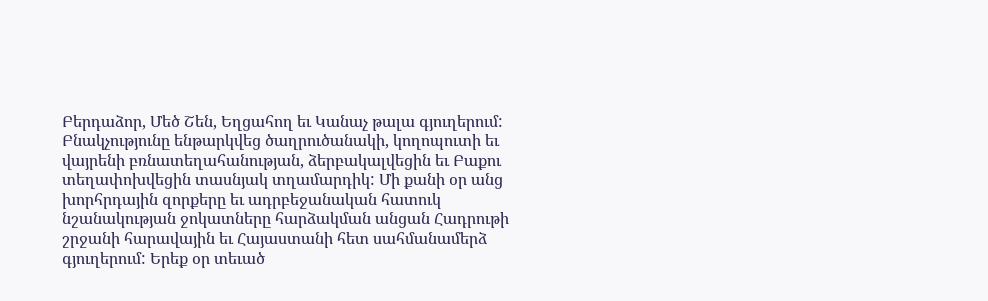Բերդաձոր, Մեծ Շեն, Եղցահող եւ Կանաչ թալա գյուղերում: Բնակչությունը ենթարկվեց ծաղրուծանակի, կողոպուտի եւ վայրենի բռնատեղահանության, ձերբակալվեցին եւ Բաքու տեղափոխվեցին տասնյակ տղամարդիկ: Մի քանի օր անց խորհրդային զորքերը եւ ադրբեջանական հատուկ նշանակության ջոկատները հարձակման անցան Հադրութի շրջանի հարավային եւ Հայաստանի հետ սահմանամերձ գյուղերում: Երեք օր տեւած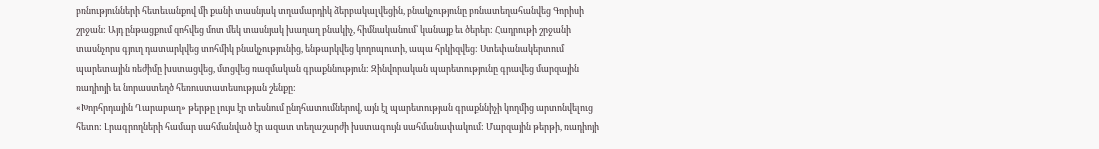բռնությունների հետեւանքով մի քանի տասնյակ տղամարդիկ ձերբակալվեցին, բնակչությունը բռնատեղահանվեց Գորիսի շրջան: Այդ ընթացքում զոհվեց մոտ մեկ տասնյակ խաղաղ բնակիչ, հիմնականում՝ կանայք եւ ծերեր: Հադրութի շրջանի տասնչորս գյուղ դատարկվեց տոհմիկ բնակչությունից, ենթարկվեց կողոպուտի, ապա հրկիզվեց: Ստեփանակերտում պարետային ռեժիմը խստացվեց, մտցվեց ռազմական գրաքննություն: Զինվորական պարետությունը գրավեց մարզային ռադիոյի եւ նորաստեղծ հեռուստատեսության շենքը:
«Խորհրդային Ղարաբաղ» թերթը լույս էր տեսնում ընդհատումներով, այն էլ պարետության գրաքննիչի կողմից արտոնվելուց հետո: Լրագրողների համար սահմանված էր ազատ տեղաշարժի խստագույն սահմանափակում: Մարզային թերթի, ռադիոյի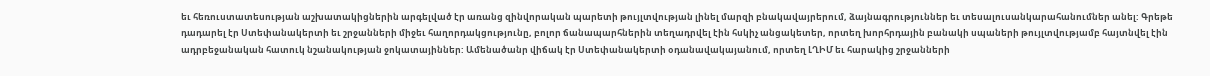եւ հեռուստատեսության աշխատակիցներին արգելված էր առանց զինվորական պարետի թույլտվության լինել մարզի բնակավայրերում, ձայնագրություններ եւ տեսալուսանկարահանումներ անել: Գրեթե դադարել էր Ստեփանակերտի եւ շրջանների միջեւ հաղորդակցությունը, բոլոր ճանապարհներին տեղադրվել էին հսկիչ անցակետեր, որտեղ խորհրդային բանակի սպաների թույլտվությամբ հայտնվել էին ադրբեջանական հատուկ նշանակության ջոկատայիններ: Ամենածանր վիճակ էր Ստեփանակերտի օդանավակայանում, որտեղ ԼՂԻՄ եւ հարակից շրջանների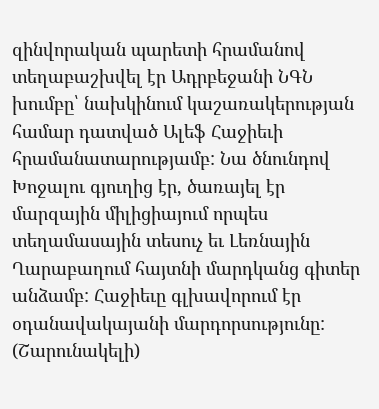զինվորական պարետի հրամանով տեղաբաշխվել էր Ադրբեջանի ՆԳՆ խումբը՝ նախկինում կաշառակերության համար դատված Ալեֆ Հաջիեւի հրամանատարությամբ: Նա ծնունդով Խոջալու գյուղից էր, ծառայել էր մարզային միլիցիայում որպես տեղամասային տեսուչ եւ Լեռնային Ղարաբաղում հայտնի մարդկանց գիտեր անձամբ: Հաջիեւը գլխավորում էր օդանավակայանի մարդորսությունը:
(Շարունակելի)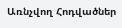Առնչվող Հոդվածներ